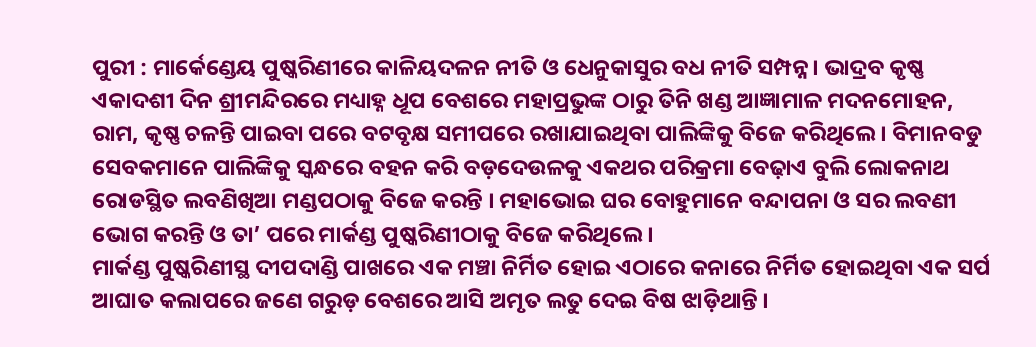ପୁରୀ : ମାର୍କେଣ୍ଡେୟ ପୁଷ୍କରିଣୀରେ କାଳିୟଦଳନ ନୀତି ଓ ଧେନୁକାସୁର ବଧ ନୀତି ସମ୍ପନ୍ନ। ଭାଦ୍ରବ କୃଷ୍ଣ ଏକାଦଶୀ ଦିନ ଶ୍ରୀମନ୍ଦିରରେ ମଧ୍ୟାହ୍ନ ଧୂପ ବେଶରେ ମହାପ୍ରଭୁଙ୍କ ଠାରୁ ତିନି ଖଣ୍ଡ ଆଜ୍ଞାମାଳ ମଦନମୋହନ, ରାମ, କୃଷ୍ଣ ଚଳନ୍ତି ପାଇବା ପରେ ବଟବୃକ୍ଷ ସମୀପରେ ରଖାଯାଇଥିବା ପାଲିଙ୍କିକୁ ବିଜେ କରିଥିଲେ। ବିମାନବଡୁ ସେବକମାନେ ପାଲିଙ୍କିକୁ ସ୍କନ୍ଧରେ ବହନ କରି ବଡ଼ଦେଉଳକୁ ଏକଥର ପରିକ୍ରମା ବେଢ଼ାଏ ବୁଲି ଲୋକନାଥ ରୋଡସ୍ଥିତ ଲବଣିଖିଆ ମଣ୍ଡପଠାକୁ ବିଜେ କରନ୍ତି । ମହାଭୋଇ ଘର ବୋହୁମାନେ ବନ୍ଦାପନା ଓ ସର ଲବଣୀ ଭୋଗ କରନ୍ତି ଓ ତା’ ପରେ ମାର୍କଣ୍ଡ ପୁଷ୍କରିଣୀଠାକୁ ବିଜେ କରିଥିଲେ ।
ମାର୍କଣ୍ଡ ପୁଷ୍କରିଣୀସ୍ଥ ଦୀପଦାଣ୍ଡି ପାଖରେ ଏକ ମଞ୍ଚା ନିର୍ମିତ ହୋଇ ଏଠାରେ କନାରେ ନିର୍ମିତ ହୋଇଥିବା ଏକ ସର୍ପ ଆଘାତ କଲାପରେ ଜଣେ ଗରୁଡ଼ ବେଶରେ ଆସି ଅମୃତ ଲତୁ ଦେଇ ବିଷ ଝାଡ଼ିଥାନ୍ତି ।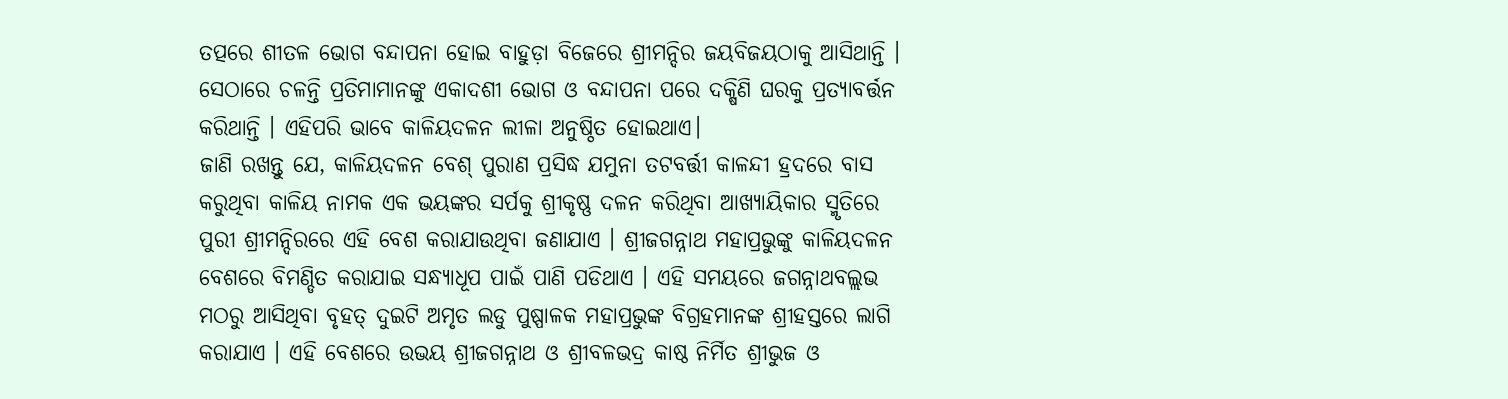ତତ୍ପରେ ଶୀତଳ ଭୋଗ ବନ୍ଦାପନା ହୋଇ ବାହୁଡ଼ା ବିଜେରେ ଶ୍ରୀମନ୍ଦିର ଜୟବିଜୟଠାକୁ ଆସିଥାନ୍ତି । ସେଠାରେ ଚଳନ୍ତି ପ୍ରତିମାମାନଙ୍କୁ ଏକାଦଶୀ ଭୋଗ ଓ ବନ୍ଦାପନା ପରେ ଦକ୍ଷିଣି ଘରକୁ ପ୍ରତ୍ୟାବର୍ତ୍ତନ କରିଥାନ୍ତି । ଏହିପରି ଭାବେ କାଳିୟଦଳନ ଲୀଳା ଅନୁଷ୍ଠିତ ହୋଇଥାଏ।
ଜାଣି ରଖନ୍ତୁ ଯେ, କାଳିୟଦଳନ ବେଶ୍ ପୁରାଣ ପ୍ରସିଦ୍ଧ ଯମୁନା ତଟବର୍ତ୍ତୀ କାଳନ୍ଦୀ ହ୍ରଦରେ ବାସ କରୁଥିବା କାଳିୟ ନାମକ ଏକ ଭୟଙ୍କର ସର୍ପକୁ ଶ୍ରୀକୃଷ୍ଣ ଦଳନ କରିଥିବା ଆଖ୍ୟାୟିକାର ସ୍ମୃତିରେ ପୁରୀ ଶ୍ରୀମନ୍ଦିରରେ ଏହି ବେଶ କରାଯାଉଥିବା ଜଣାଯାଏ । ଶ୍ରୀଜଗନ୍ନାଥ ମହାପ୍ରଭୁଙ୍କୁ କାଳିୟଦଳନ ବେଶରେ ବିମଣ୍ଡିତ କରାଯାଇ ସନ୍ଧ୍ୟାଧୂପ ପାଇଁ ପାଣି ପଡିଥାଏ । ଏହି ସମୟରେ ଜଗନ୍ନାଥବଲ୍ଲଭ ମଠରୁ ଆସିଥିବା ବୃହତ୍ ଦୁଇଟି ଅମୃତ ଲଡୁ ପୁଷ୍ପାଳକ ମହାପ୍ରଭୁଙ୍କ ବିଗ୍ରହମାନଙ୍କ ଶ୍ରୀହସ୍ତରେ ଲାଗି କରାଯାଏ । ଏହି ବେଶରେ ଉଭୟ ଶ୍ରୀଜଗନ୍ନାଥ ଓ ଶ୍ରୀବଳଭଦ୍ର କାଷ୍ଠ ନିର୍ମିତ ଶ୍ରୀଭୁଜ ଓ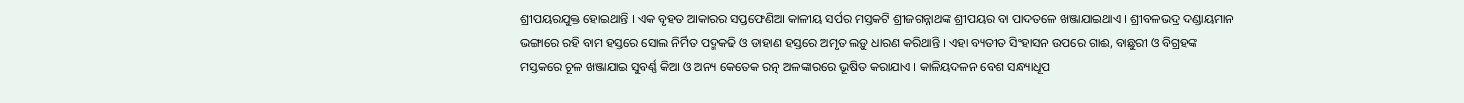ଶ୍ରୀପୟରଯୁକ୍ତ ହୋଇଥାନ୍ତି । ଏକ ବୃହତ ଆକାରର ସପ୍ତଫେଣିଆ କାଳୀୟ ସର୍ପର ମସ୍ତକଟି ଶ୍ରୀଜଗନ୍ନାଥଙ୍କ ଶ୍ରୀପୟର ବା ପାଦତଳେ ଖଞ୍ଜାଯାଇଥାଏ । ଶ୍ରୀବଳଭଦ୍ର ଦଣ୍ଡାୟମାନ ଭଙ୍ଗାରେ ରହି ବାମ ହସ୍ତରେ ସୋଲ ନିର୍ମିତ ପଦ୍ମକଢି ଓ ଡାହାଣ ହସ୍ତରେ ଅମୃତ ଲଡ଼ୁ ଧାରଣ କରିଥାନ୍ତି । ଏହା ବ୍ୟତୀତ ସିଂହାସନ ଉପରେ ଗାଈ, ବାଛୁରୀ ଓ ବିଗ୍ରହଙ୍କ ମସ୍ତକରେ ଚୂଳ ଖଞ୍ଜାଯାଇ ସୁବର୍ଣ୍ଣ କିଆ ଓ ଅନ୍ୟ କେତେକ ରତ୍ନ ଅଳଙ୍କାରରେ ଭୂଷିତ କରାଯାଏ । କାଳିୟଦଳନ ବେଶ ସନ୍ଧ୍ୟାଧୂପ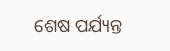ଶେଷ ପର୍ଯ୍ୟନ୍ତ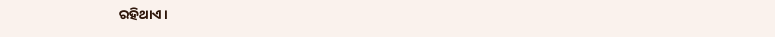ରହିଥାଏ ।